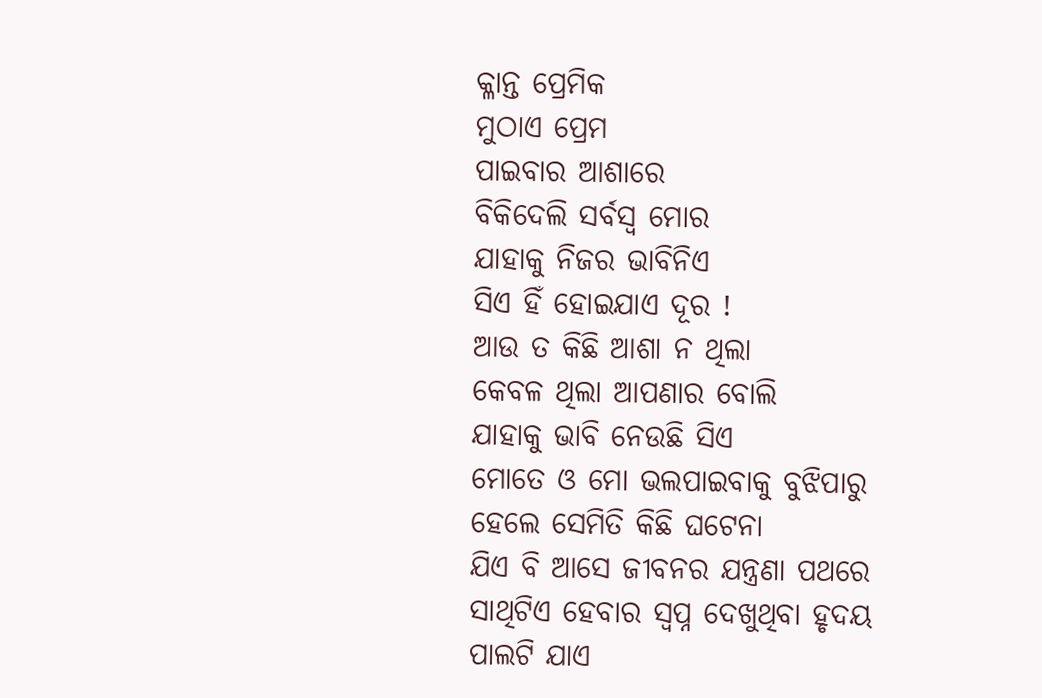କ୍ଳାନ୍ତ ପ୍ରେମିକ
ମୁଠାଏ ପ୍ରେମ
ପାଇବାର ଆଶାରେ
ବିକିଦେଲି ସର୍ବସ୍ବ ମୋର
ଯାହାକୁ ନିଜର ଭାବିନିଏ
ସିଏ ହିଁ ହୋଇଯାଏ ଦୂର !
ଆଉ ତ କିଛି ଆଶା ନ ଥିଲା
କେବଳ ଥିଲା ଆପଣାର ବୋଲି
ଯାହାକୁ ଭାବି ନେଉଛି ସିଏ
ମୋତେ ଓ ମୋ ଭଲପାଇବାକୁ ବୁଝିପାରୁ
ହେଲେ ସେମିତି କିଛି ଘଟେନା
ଯିଏ ବି ଆସେ ଜୀବନର ଯନ୍ତ୍ରଣା ପଥରେ
ସାଥିଟିଏ ହେବାର ସ୍ୱପ୍ନ ଦେଖୁଥିବା ହୃଦୟ
ପାଲଟି ଯାଏ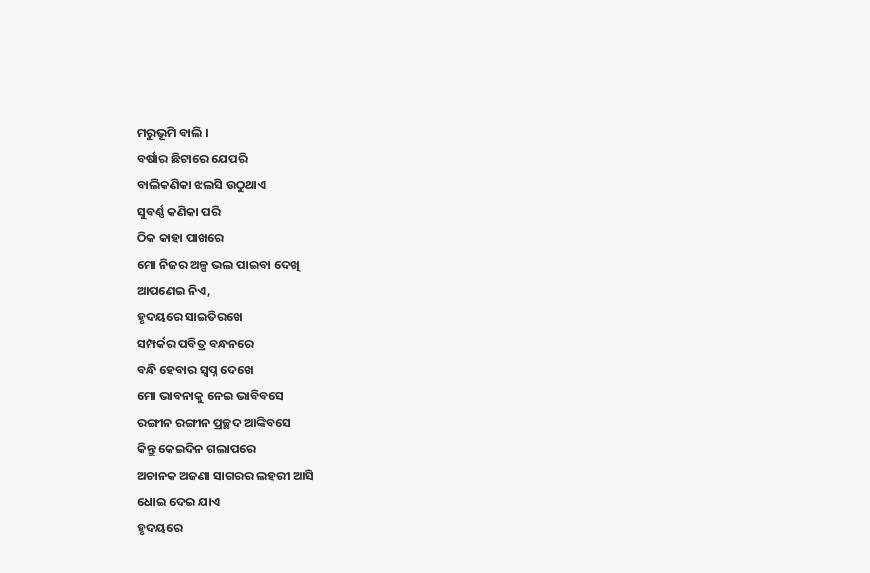ମରୁଭୂମି ବାଲି ।
ବର୍ଷାର ଛିଟାରେ ଯେପରି
ବାଲିକଣିକା ଝଲସି ଉଠୁଥାଏ
ସୁବର୍ଣ୍ଣ କଣିକା ପରି
ଠିକ କାହା ପାଖରେ
ମୋ ନିଜର ଅଳ୍ପ ଭଲ ପାଇବା ଦେଖି
ଆପଣେଇ ନିଏ,
ହୃଦୟରେ ସାଇତିରଖେ
ସମ୍ପର୍କର ପବିତ୍ର ବନ୍ଧନରେ
ବନ୍ଧି ହେବାର ସ୍ୱପ୍ନ ଦେଖେ
ମୋ ଭାବନାକୁ ନେଇ ଭାବିବସେ
ରଙ୍ଗୀନ ରଙ୍ଗୀନ ପ୍ରଚ୍ଛଦ ଆଙ୍କିବସେ
କିନ୍ତୁ କେଇଦିନ ଗଲାପରେ
ଅଚାନକ ଅଜଣା ସାଗରର ଲହରୀ ଆସି
ଧୋଇ ଦେଇ ଯାଏ
ହୃଦୟରେ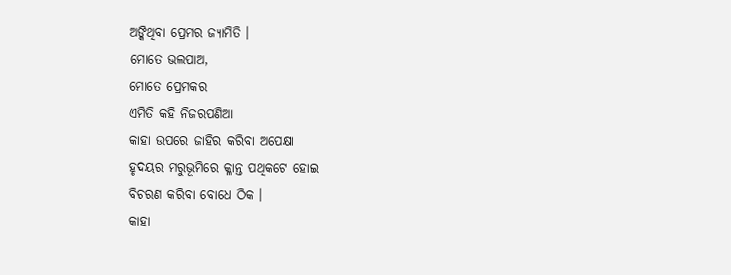ଅଙ୍କିଥିବା ପ୍ରେମର ଜ୍ୟାମିତି ।
ମୋତେ ଭଲପାଅ,
ମୋତେ ପ୍ରେମକର
ଏମିତି କହି ନିଜରପଣିଆ
କାହା ଉପରେ ଜାହିର କରିବା ଅପେକ୍ଷା
ହୃଦୟର ମରୁଭୂମିରେ କ୍ଳାନ୍ତ ପଥିକଟେ ହୋଇ
ବିଚରଣ କରିବା ବୋଧେ ଠିକ ।
କାହା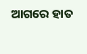ଆଗରେ ହାତ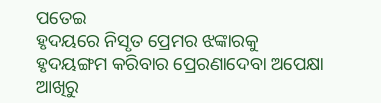ପତେଇ
ହୃଦୟରେ ନିସୃତ ପ୍ରେମର ଝଙ୍କାରକୁ
ହୃଦୟଙ୍ଗମ କରିବାର ପ୍ରେରଣାଦେବା ଅପେକ୍ଷା
ଆଖିରୁ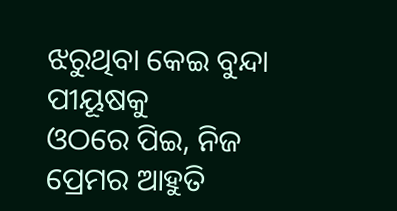ଝରୁଥିବା କେଇ ବୁନ୍ଦା ପୀୟୂଷକୁ
ଓଠରେ ପିଇ, ନିଜ ପ୍ରେମର ଆହୁତି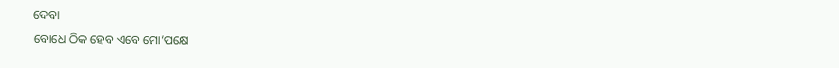ଦେବା
ବୋଧେ ଠିକ ହେବ ଏବେ ମୋ’ପକ୍ଷେ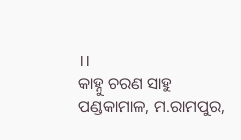।।
କାହ୍ନୁ ଚରଣ ସାହୁ
ପଣ୍ଡକାମାଳ, ମ.ରାମପୁର,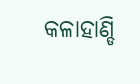କଳାହାଣ୍ଡି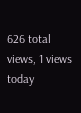626 total views, 1 views today